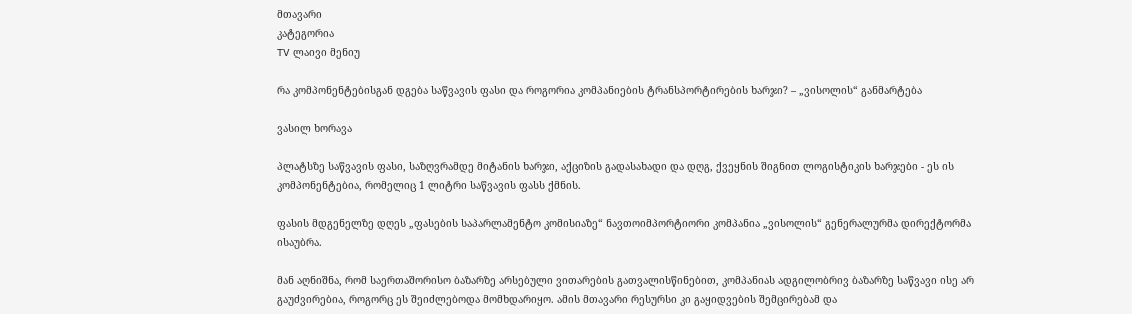მთავარი
კატეგორია
TV ლაივი მენიუ

რა კომპონენტებისგან დგება საწვავის ფასი და როგორია კომპანიების ტრანსპორტირების ხარჯი? – „ვისოლის“ განმარტება

ვასილ ხორავა

პლატსზე საწვავის ფასი, საზღვრამდე მიტანის ხარჯი, აქციზის გადასახადი და დღგ, ქვეყნის შიგნით ლოგისტიკის ხარჯები - ეს ის კომპონენტებია, რომელიც 1 ლიტრი საწვავის ფასს ქმნის.

ფასის მდგენელზე დღეს „ფასების საპარლამენტო კომისიაზე“ ნავთოიმპორტიორი კომპანია „ვისოლის“ გენერალურმა დირექტორმა ისაუბრა.

მან აღნიშნა, რომ საერთაშორისო ბაზარზე არსებული ვითარების გათვალისწინებით, კომპანიას ადგილობრივ ბაზარზე საწვავი ისე არ გაუძვირებია, როგორც ეს შეიძლებოდა მომხდარიყო. ამის მთავარი რესურსი კი გაყიდვების შემცირებამ და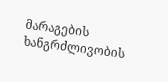მარაგების ხანგრძლივობის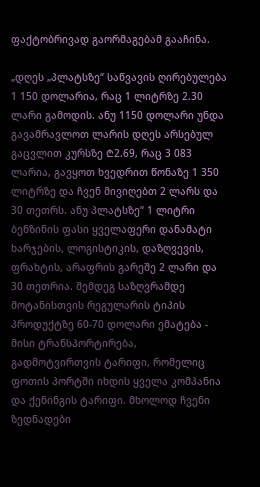ფაქტობრივად გაორმაგებამ გააჩინა.

„დღეს „პლატსზე“ საწვავის ღირებულება 1 150 დოლარია, რაც 1 ლიტრზე 2.30 ლარი გამოდის. ანუ 1150 დოლარი უნდა გავამრავლოთ ლარის დღეს არსებულ გაცვლით კურსზე ₾2.69, რაც 3 083 ლარია, გავყოთ ხვედრით წონაზე 1 350 ლიტრზე და ჩვენ მივიღებთ 2 ლარს და 30 თეთრს. ანუ პლატსზე“ 1 ლიტრი ბენზინის ფასი ყველაფერი დანამატი ხარჯების, ლოგისტიკის, დაზღვევის, ფრახტის, არაფრის გარეშე 2 ლარი და 30 თეთრია. შემდეგ საზღვრამდე მოტანისთვის რეგულარის ტიპის პროდუქტზე 60-70 დოლარი ემატება - მისი ტრანსპორტირება, გადმოტვირთვის ტარიფი, რომელიც ფოთის პორტში იხდის ყველა კომპანია და ქენინგის ტარიფი. მხოლოდ ჩვენი ზედნადები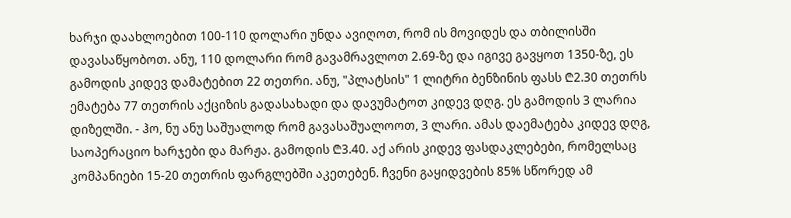ხარჯი დაახლოებით 100-110 დოლარი უნდა ავიღოთ, რომ ის მოვიდეს და თბილისში დავასაწყობოთ. ანუ, 110 დოლარი რომ გავამრავლოთ 2.69-ზე და იგივე გავყოთ 1350-ზე, ეს გამოდის კიდევ დამატებით 22 თეთრი. ანუ, "პლატსის" 1 ლიტრი ბენზინის ფასს ₾2.30 თეთრს ემატება 77 თეთრის აქციზის გადასახადი და დავუმატოთ კიდევ დღგ. ეს გამოდის 3 ლარია დიზელში. - ჰო, ნუ ანუ საშუალოდ რომ გავასაშუალოოთ, 3 ლარი. ამას დაემატება კიდევ დღგ, საოპერაციო ხარჯები და მარჟა. გამოდის ₾3.40. აქ არის კიდევ ფასდაკლებები, რომელსაც კომპანიები 15-20 თეთრის ფარგლებში აკეთებენ. ჩვენი გაყიდვების 85% სწორედ ამ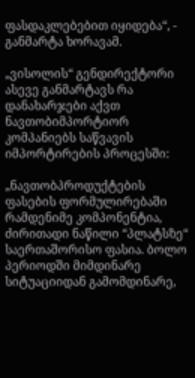ფასდაკლებებით იყიდება“, - განმარტა ხორავამ.

„ვისოლის“ გენდირექტორი ასევე განმარტავს რა დანახარჯები აქვთ ნავთობიმპორტიორ კომპანიებს საწვავის იმპორტირების პროცესში:

„ნავთობპროდუქტების ფასების ფორმულირებაში რამდენიმე კომპონენტია, ძირითადი ნაწილი “პლატსზე“ საერთაშორისო ფასია. ბოლო პერიოდში მიმდინარე სიტუაციიდან გამომდინარე,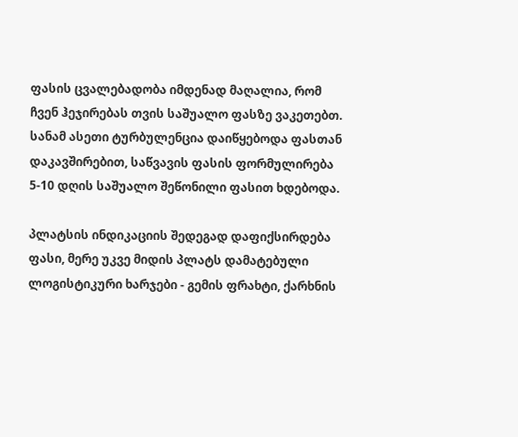ფასის ცვალებადობა იმდენად მაღალია, რომ ჩვენ ჰეჯირებას თვის საშუალო ფასზე ვაკეთებთ. სანამ ასეთი ტურბულენცია დაიწყებოდა ფასთან დაკავშირებით, საწვავის ფასის ფორმულირება 5-10 დღის საშუალო შეწონილი ფასით ხდებოდა.

პლატსის ინდიკაციის შედეგად დაფიქსირდება ფასი, მერე უკვე მიდის პლატს დამატებული ლოგისტიკური ხარჯები - გემის ფრახტი, ქარხნის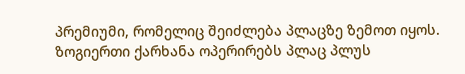პრემიუმი, რომელიც შეიძლება პლაცზე ზემოთ იყოს. ზოგიერთი ქარხანა ოპერირებს პლაც პლუს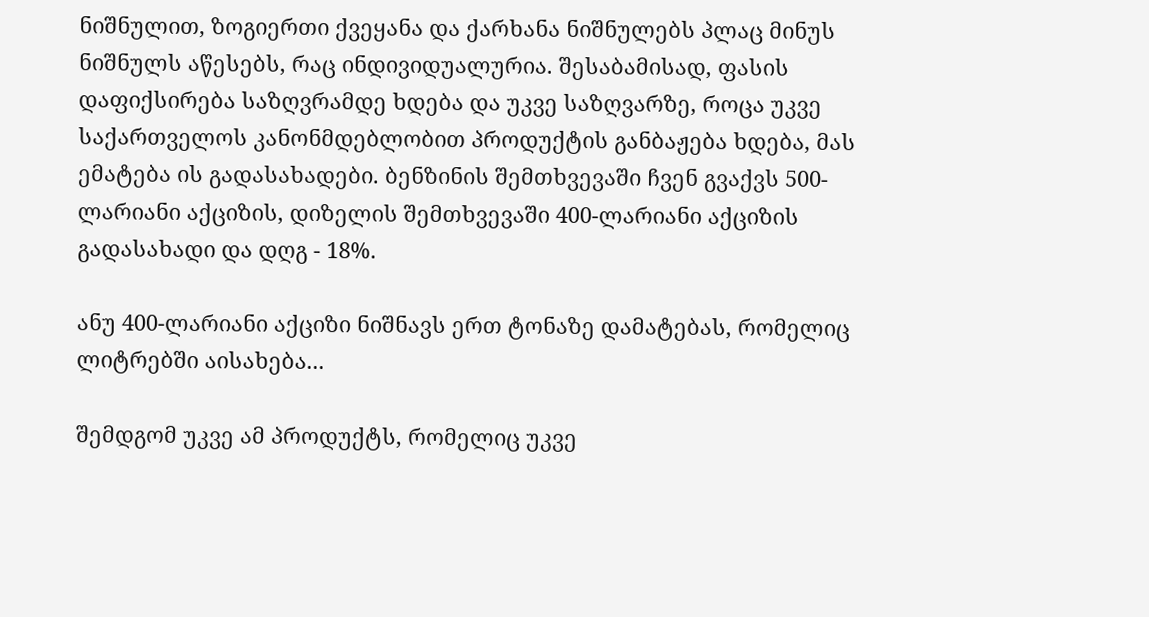ნიშნულით, ზოგიერთი ქვეყანა და ქარხანა ნიშნულებს პლაც მინუს ნიშნულს აწესებს, რაც ინდივიდუალურია. შესაბამისად, ფასის დაფიქსირება საზღვრამდე ხდება და უკვე საზღვარზე, როცა უკვე საქართველოს კანონმდებლობით პროდუქტის განბაჟება ხდება, მას ემატება ის გადასახადები. ბენზინის შემთხვევაში ჩვენ გვაქვს 500-ლარიანი აქციზის, დიზელის შემთხვევაში 400-ლარიანი აქციზის გადასახადი და დღგ - 18%.

ანუ 400-ლარიანი აქციზი ნიშნავს ერთ ტონაზე დამატებას, რომელიც ლიტრებში აისახება...

შემდგომ უკვე ამ პროდუქტს, რომელიც უკვე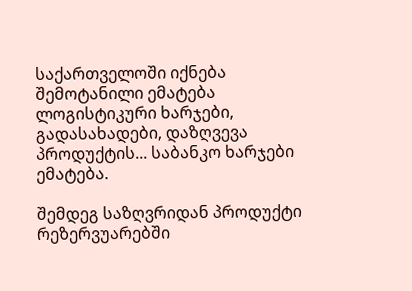საქართველოში იქნება შემოტანილი ემატება ლოგისტიკური ხარჯები, გადასახადები, დაზღვევა პროდუქტის... საბანკო ხარჯები ემატება.

შემდეგ საზღვრიდან პროდუქტი რეზერვუარებში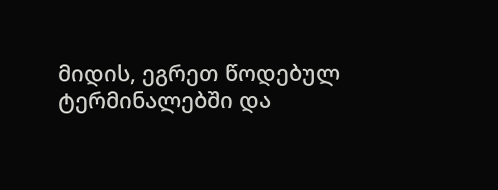მიდის, ეგრეთ წოდებულ ტერმინალებში და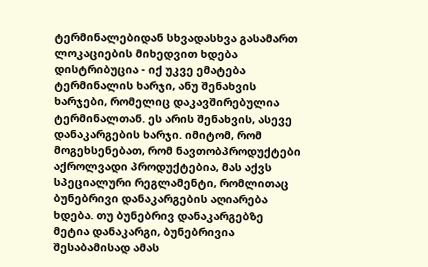ტერმინალებიდან სხვადასხვა გასამართ ლოკაციების მიხედვით ხდება დისტრიბუცია - იქ უკვე ემატება ტერმინალის ხარჯი, ანუ შენახვის ხარჯები, რომელიც დაკავშირებულია ტერმინალთან. ეს არის შენახვის, ასევე დანაკარგების ხარჯი. იმიტომ, რომ მოგეხსენებათ, რომ ნავთობპროდუქტები აქროლვადი პროდუქტებია, მას აქვს სპეციალური რეგლამენტი, რომლითაც ბუნებრივი დანაკარგების აღიარება ხდება. თუ ბუნებრივ დანაკარგებზე მეტია დანაკარგი, ბუნებრივია შესაბამისად ამას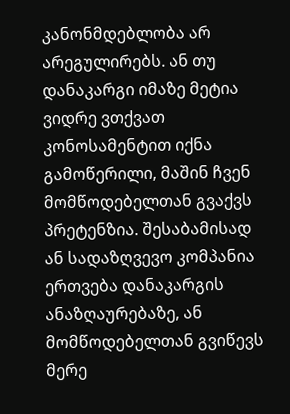კანონმდებლობა არ არეგულირებს. ან თუ დანაკარგი იმაზე მეტია ვიდრე ვთქვათ კონოსამენტით იქნა გამოწერილი, მაშინ ჩვენ მომწოდებელთან გვაქვს პრეტენზია. შესაბამისად ან სადაზღვევო კომპანია ერთვება დანაკარგის ანაზღაურებაზე, ან მომწოდებელთან გვიწევს მერე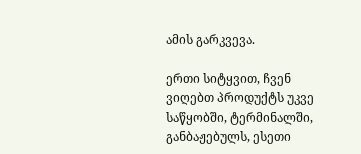ამის გარკვევა.

ერთი სიტყვით, ჩვენ ვიღებთ პროდუქტს უკვე საწყობში, ტერმინალში, განბაჟებულს, ესეთი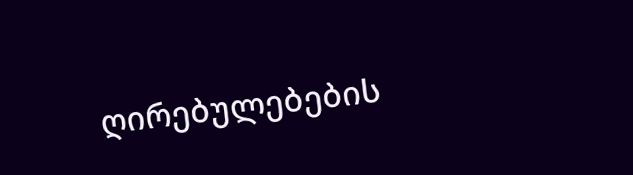ღირებულებების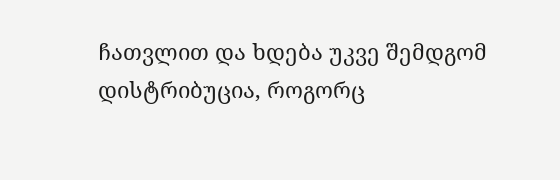ჩათვლით და ხდება უკვე შემდგომ დისტრიბუცია, როგორც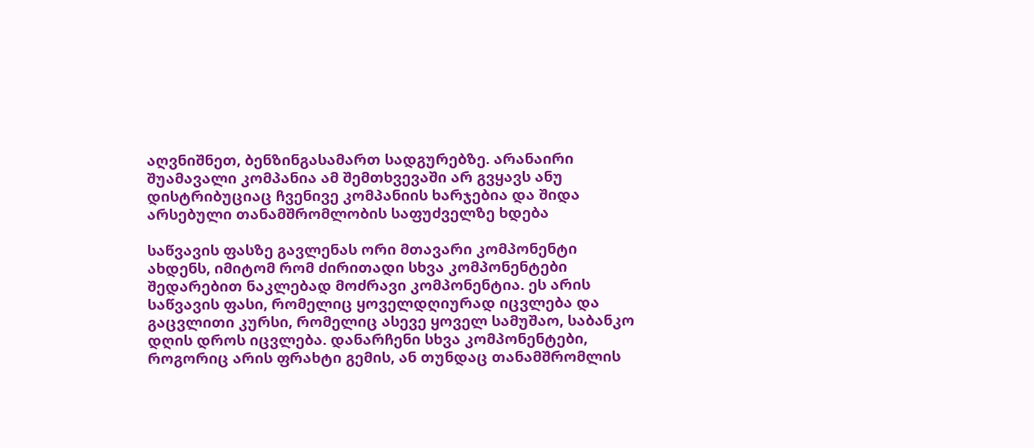აღვნიშნეთ, ბენზინგასამართ სადგურებზე. არანაირი შუამავალი კომპანია ამ შემთხვევაში არ გვყავს ანუ დისტრიბუციაც ჩვენივე კომპანიის ხარჯებია და შიდა არსებული თანამშრომლობის საფუძველზე ხდება

საწვავის ფასზე გავლენას ორი მთავარი კომპონენტი ახდენს, იმიტომ რომ ძირითადი სხვა კომპონენტები შედარებით ნაკლებად მოძრავი კომპონენტია. ეს არის საწვავის ფასი, რომელიც ყოველდღიურად იცვლება და გაცვლითი კურსი, რომელიც ასევე ყოველ სამუშაო, საბანკო დღის დროს იცვლება. დანარჩენი სხვა კომპონენტები, როგორიც არის ფრახტი გემის, ან თუნდაც თანამშრომლის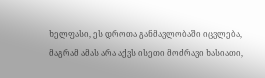ხელფასი, ეს დროთა განმავლობაში იცვლება, მაგრამ ამას არა აქვს ისეთი მოძრავი ხასიათი,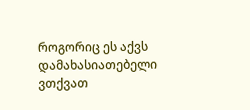როგორიც ეს აქვს დამახასიათებელი ვთქვათ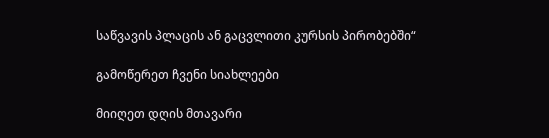საწვავის პლაცის ან გაცვლითი კურსის პირობებში“

გამოწერეთ ჩვენი სიახლეები

მიიღეთ დღის მთავარი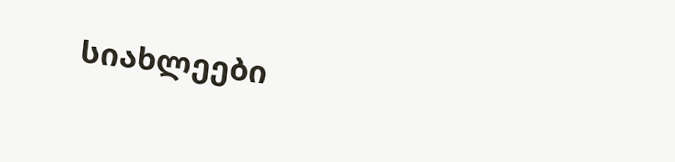სიახლეები